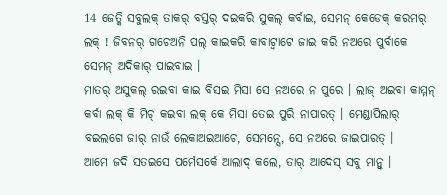14 ଜେତ୍କି ସବୁଲକ୍ ତାକର୍ ବସ୍ତର୍ ଦଇକରି ସୁକଲ୍ କର୍ବାଇ, ସେମନ୍ କେଡେକ୍ କରମର୍ ଲକ୍ ! ଜିବନର୍ ଗଚେଅନି ପଲ୍ କାଇକରି କାବାଟ୍ବାଟେ ଜାଇ କରି ନଅରେ ପୁର୍ବାକେ ସେମନ୍ ଅଦିକାର୍ ପାଇବାଇ ।
ମାତର୍ ଅସୁକଲ୍ ରଇବା କାଇ ବିସଇ ମିସା ସେ ନଅରେ ନ ପୁରେ । ଲାଜ୍ ଅଇବା କାମ୍ମନ୍ କର୍ବା ଲକ୍ କି ମିଚ୍ କଇବା ଲକ୍ କେ ମିସା ତେଇ ପୁରି ନାପାରତ୍ । ମେଣ୍ଡାପିଲାର୍ ବଇଲଗେ ଜାର୍ ନାଉଁ ଲେକାଅଇଆଚେ, ସେମନ୍ସେ, ସେ ନଅରେ ଜାଇପାରତ୍ ।
ଆମେ ଜଦି ସତଇସେ ପର୍ମେସର୍କେ ଆଲାଦ୍ କଲେ, ତାର୍ ଆଦେସ୍ ସବୁ ମାନ୍ବୁ ।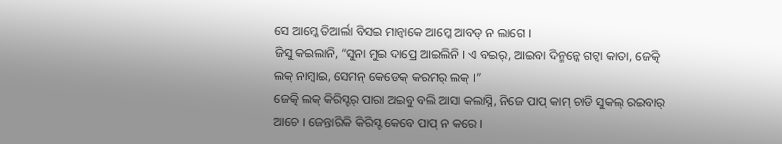ସେ ଆମ୍କେ ତିଆର୍ଲା ବିସଇ ମାନ୍ବାକେ ଆମ୍କେ ଆବଡ୍ ନ ଲାଗେ ।
ଜିସୁ କଇଲାନି, “ସୁନା ମୁଇ ଦାପ୍ରେ ଆଇଲିନି । ଏ ବଇର୍, ଆଇବା ଦିନ୍ମନ୍କେ ଗଟ୍ବା କାତା, ଜେତ୍କି ଲକ୍ ନାମ୍ବାଇ, ସେମନ୍ କେଡେକ୍ କରମର୍ ଲକ୍ ।”
ଜେତ୍କି ଲକ୍ କିରିସ୍ଟର୍ ପାରା ଅଇବୁ ବଲି ଆସା କଲାସ୍ନି, ନିଜେ ପାପ୍ କାମ୍ ଚାଡି ସୁକଲ୍ ରଇବାର୍ ଆଚେ । ଜେନ୍ତାରିକି କିରିସ୍ଟ କେବେ ପାପ୍ ନ କରେ ।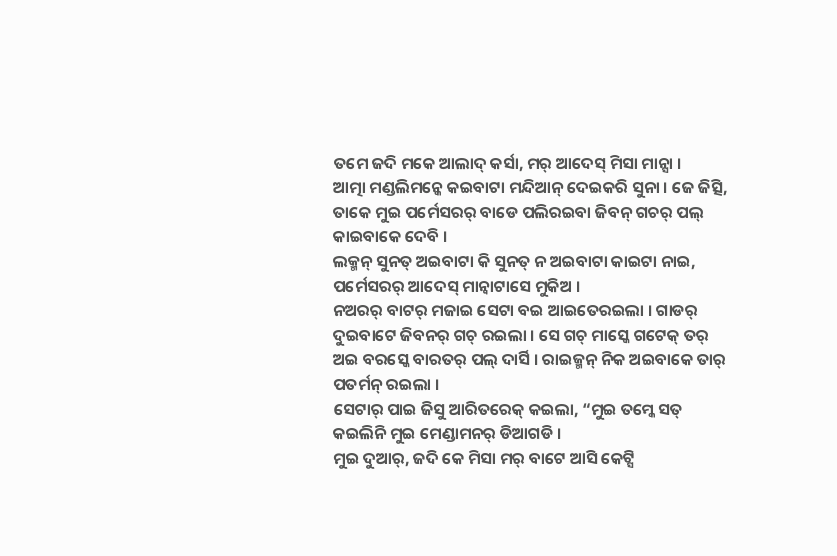ତମେ ଜଦି ମକେ ଆଲାଦ୍ କର୍ସା, ମର୍ ଆଦେସ୍ ମିସା ମାନ୍ସା ।
ଆତ୍ମା ମଣ୍ଡଲିମନ୍କେ କଇବାଟା ମନ୍ଦିଆନ୍ ଦେଇକରି ସୁନା । ଜେ ଜିତ୍ସି, ତାକେ ମୁଇ ପର୍ମେସରର୍ ବାଡେ ପଲିରଇବା ଜିବନ୍ ଗଚର୍ ପଲ୍ କାଇବାକେ ଦେବି ।
ଲକ୍ମନ୍ ସୁନତ୍ ଅଇବାଟା କି ସୁନତ୍ ନ ଅଇବାଟା କାଇଟା ନାଇ, ପର୍ମେସରର୍ ଆଦେସ୍ ମାନ୍ବାଟାସେ ମୁକିଅ ।
ନଅରର୍ ବାଟର୍ ମଜାଇ ସେଟା ବଇ ଆଇତେରଇଲା । ଗାଡର୍ ଦୁଇବାଟେ ଜିବନର୍ ଗଚ୍ ରଇଲା । ସେ ଗଚ୍ ମାସ୍କେ ଗଟେକ୍ ତର୍ ଅଇ ବରସ୍କେ ବାରତର୍ ପଲ୍ ଦାର୍ସି । ରାଇଜ୍ମନ୍ ନିକ ଅଇବାକେ ତାର୍ ପତର୍ମନ୍ ରଇଲା ।
ସେଟାର୍ ପାଇ ଜିସୁ ଆରିତରେକ୍ କଇଲା, “ମୁଇ ତମ୍କେ ସତ୍ କଇଲିନି ମୁଇ ମେଣ୍ଡାମନର୍ ଡିଆଗଡି ।
ମୁଇ ଦୁଆର୍, ଜଦି କେ ମିସା ମର୍ ବାଟେ ଆସି କେଟ୍ସି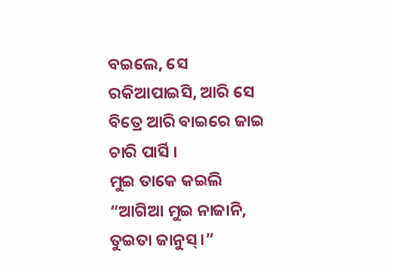ବଇଲେ, ସେ ରକିଆପାଇସି, ଆରି ସେ ବିତ୍ରେ ଆରି ବାଇରେ ଜାଇ ଚାରି ପାର୍ସି ।
ମୁଇ ତାକେ କଇଲି “ଆଗିଆ ମୁଇ ନାଜାନି, ତୁଇତା ଜାନୁସ୍ ।”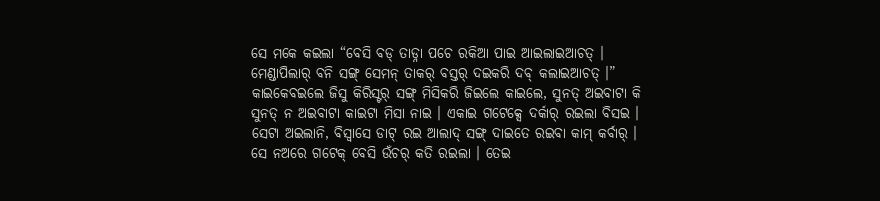ସେ ମକେ କଇଲା “ବେସି ବଡ୍ ତାଡ୍ନା ପଚେ ରକିଆ ପାଇ ଆଇଲାଇଆଚତ୍ । ମେଣ୍ଡାପିଲାର୍ ବନି ସଙ୍ଗ୍ ସେମନ୍ ତାକର୍ ବସ୍ତର୍ ଦଇକରି ଦବ୍ କଲାଇଆଚତ୍ ।”
କାଇକେବଇଲେ ଜିସୁ କିରିସ୍ଟର୍ ସଙ୍ଗ୍ ମିସିକରି ଜିଇଲେ କାଇଲେ, ସୁନତ୍ ଅଇବାଟା କି ସୁନତ୍ ନ ଅଇବାଟା କାଇଟା ମିସା ନାଇ । ଏକାଇ ଗଟେକ୍ସେ ଦର୍କାର୍ ରଇଲା ବିସଇ । ସେଟା ଅଇଲାନି, ବିସ୍ବାସେ ଡାଟ୍ ରଇ ଆଲାଦ୍ ସଙ୍ଗ୍ ଦାଇତେ ରଇବା କାମ୍ କର୍ବାର୍ ।
ସେ ନଅରେ ଗଟେକ୍ ବେସି ଉଁଚର୍ କତି ରଇଲା । ତେଇ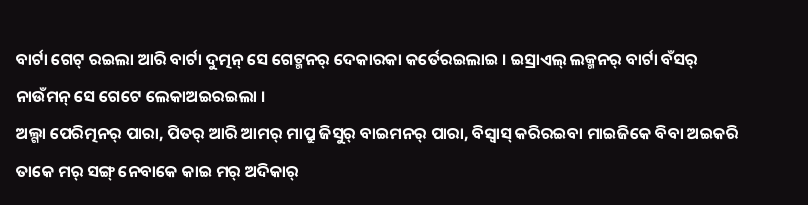ବାର୍ଟା ଗେଟ୍ ରଇଲା ଆରି ବାର୍ଟା ଦୁତ୍ମନ୍ ସେ ଗେଟ୍ମନର୍ ଦେକାରକା କର୍ତେରଇଲାଇ । ଇସ୍ରାଏଲ୍ ଲକ୍ମନର୍ ବାର୍ଟା ବଁସର୍ ନାଉଁମନ୍ ସେ ଗେଟେ ଲେକାଅଇରଇଲା ।
ଅଲ୍ଗା ପେରିତ୍ମନର୍ ପାରା, ପିତର୍ ଆରି ଆମର୍ ମାପ୍ରୁ ଜିସୁର୍ ବାଇମନର୍ ପାରା, ବିସ୍ବାସ୍ କରିରଇବା ମାଇଜିକେ ବିବା ଅଇକରି ତାକେ ମର୍ ସଙ୍ଗ୍ ନେବାକେ କାଇ ମର୍ ଅଦିକାର୍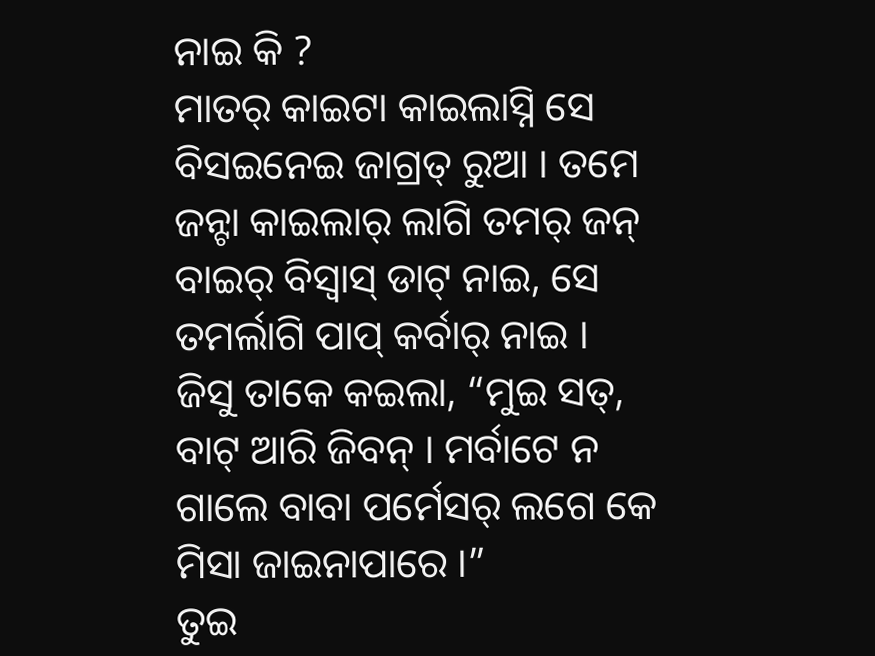ନାଇ କି ?
ମାତର୍ କାଇଟା କାଇଲାସ୍ନି ସେ ବିସଇନେଇ ଜାଗ୍ରତ୍ ରୁଆ । ତମେ ଜନ୍ଟା କାଇଲାର୍ ଲାଗି ତମର୍ ଜନ୍ ବାଇର୍ ବିସ୍ବାସ୍ ଡାଟ୍ ନାଇ, ସେ ତମର୍ଲାଗି ପାପ୍ କର୍ବାର୍ ନାଇ ।
ଜିସୁ ତାକେ କଇଲା, “ମୁଇ ସତ୍, ବାଟ୍ ଆରି ଜିବନ୍ । ମର୍ବାଟେ ନ ଗାଲେ ବାବା ପର୍ମେସର୍ ଲଗେ କେ ମିସା ଜାଇନାପାରେ ।”
ତୁଇ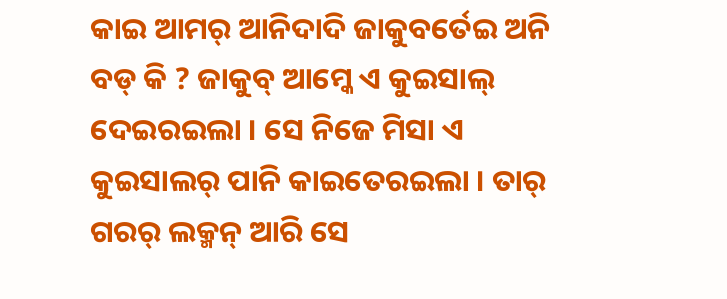କାଇ ଆମର୍ ଆନିଦାଦି ଜାକୁବର୍ତେଇ ଅନି ବଡ୍ କି ? ଜାକୁବ୍ ଆମ୍କେ ଏ କୁଇସାଲ୍ ଦେଇରଇଲା । ସେ ନିଜେ ମିସା ଏ କୁଇସାଲର୍ ପାନି କାଇତେରଇଲା । ତାର୍ ଗରର୍ ଲକ୍ମନ୍ ଆରି ସେ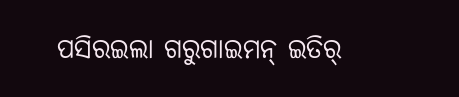ପସିରଇଲା ଗରୁଗାଇମନ୍ ଇତିର୍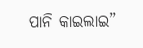ପାନି କାଇଲାଇ”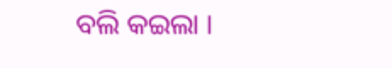ବଲି କଇଲା ।